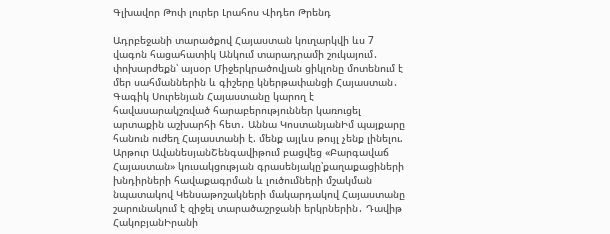Գլխավոր Թոփ լուրեր Լրահոս Վիդեո Թրենդ

Ադրբեջանի տարածքով Հայաստան կուղարկվի ևս 7 վագոն հացահատիկ Անկում տարադրամի շուկայում․ փոխարժեքն՝ այսօր Միջերկրածովյան ցիկլոնը մոտենում է մեր սահմաններին և գիշերը կներթափանցի Հայաստան․ Գագիկ Սուրենյան Հայաստանը կարող է հավասարակշռված հարաբերություններ կառուցել արտաքին աշխարհի հետ․ Աննա ԿոստանյանԻմ պայքարը հանուն ուժեղ Հայաստանի է. մենք այլևս թույլ չենք լինելու. Արթուր ԱվանեսյանՇենգավիթում բացվեց «Բարգավաճ Հայաստան» կուսակցության գրասենյակը՝քաղաքացիների խնդիրների հավաքագրման և լուծումների մշակման նպատակով Կենսաթոշակների մակարդակով Հայաստանը շարունակում է զիջել տարածաշրջանի երկրներին․ Դավիթ ՀակոբյանԻրանի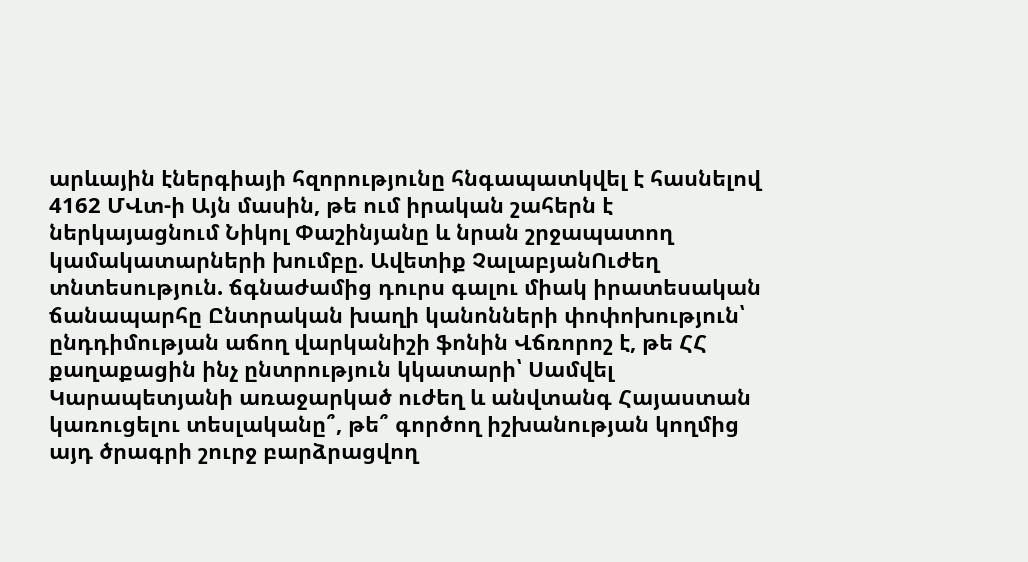արևային էներգիայի հզորությունը հնգապատկվել է հասնելով 4162 ՄՎտ-ի Այն մասին, թե ում իրական շահերն է ներկայացնում Նիկոլ Փաշինյանը և նրան շրջապատող կամակատարների խումբը. Ավետիք ՉալաբյանՈւժեղ տնտեսություն. ճգնաժամից դուրս գալու միակ իրատեսական ճանապարհը Ընտրական խաղի կանոնների փոփոխություն՝ ընդդիմության աճող վարկանիշի ֆոնին Վճռորոշ է, թե ՀՀ քաղաքացին ինչ ընտրություն կկատարի՝ Սամվել Կարապետյանի առաջարկած ուժեղ և անվտանգ Հայաստան կառուցելու տեսլականը՞, թե՞ գործող իշխանության կողմից այդ ծրագրի շուրջ բարձրացվող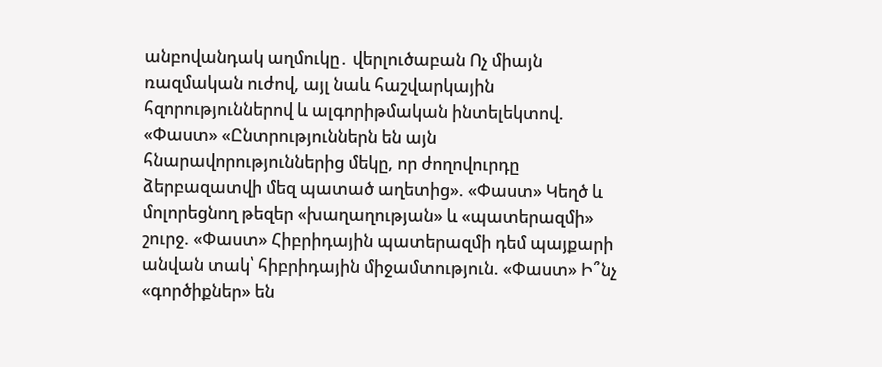անբովանդակ աղմուկը․ վերլուծաբան Ոչ միայն ռազմական ուժով, այլ նաև հաշվարկային հզորություններով և ալգորիթմական ինտելեկտով. «Փաստ» «Ընտրություններն են այն հնարավորություններից մեկը, որ ժողովուրդը ձերբազատվի մեզ պատած աղետից». «Փաստ» Կեղծ և մոլորեցնող թեզեր «խաղաղության» և «պատերազմի» շուրջ. «Փաստ» Հիբրիդային պատերազմի դեմ պայքարի անվան տակ՝ հիբրիդային միջամտություն. «Փաստ» Ի՞նչ «գործիքներ» են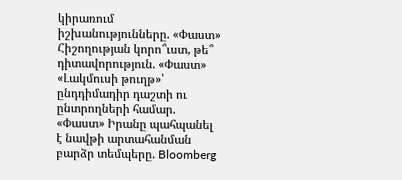կիրառում իշխանությունները. «Փաստ» Հիշողության կորո՞ւստ, թե՞ դիտավորություն. «Փաստ» «Լակմուսի թուղթ»՝ ընդդիմադիր դաշտի ու ընտրողների համար. «Փաստ» Իրանը պահպանել է նավթի արտահանման բարձր տեմպերը. Bloomberg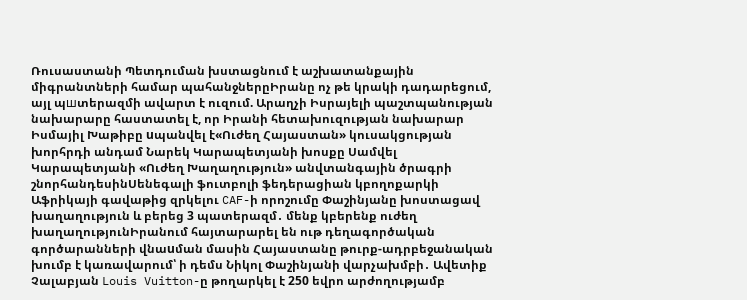Ռուսաստանի Պետդուման խստացնում է աշխատանքային միգրանտների համար պահանջներըԻրանը ոչ թե կրակի դադարեցում, այլ պшտերազմի ավարտ է ուզում. Արաղչի Իսրայելի պաշտպանության նախարարը հաստատել է, որ Իրանի հետախուզության նախարար Իսմայիլ Խաթիբը uպանվել է«Ուժեղ Հայաստան» կուսակցության խորհրդի անդամ Նարեկ Կարապետյանի խոսքը Սամվել Կարապետյանի «Ուժեղ Խաղաղություն» անվտանգային ծրագրի շնորհանդեսինՍենեգալի ֆուտբոլի ֆեդերացիան կբողոքարկի Աֆրիկայի գավաթից զրկելու CAF-ի որոշումը Փաշինյանը խոստացավ խաղաղություն և բերեց 3 պատերազմ․ մենք կբերենք ուժեղ խաղաղությունԻրանում հայտարարել են ութ դեղագործական գործարանների վնաuման մասին Հայաստանը թուրք-ադրբեջանական խումբ է կառավարում՝ ի դեմս Նիկոլ Փաշինյանի վարչախմբի․ Ավետիք Չալաբյան Louis Vuitton-ը թողարկել է 250 եվրո արժողությամբ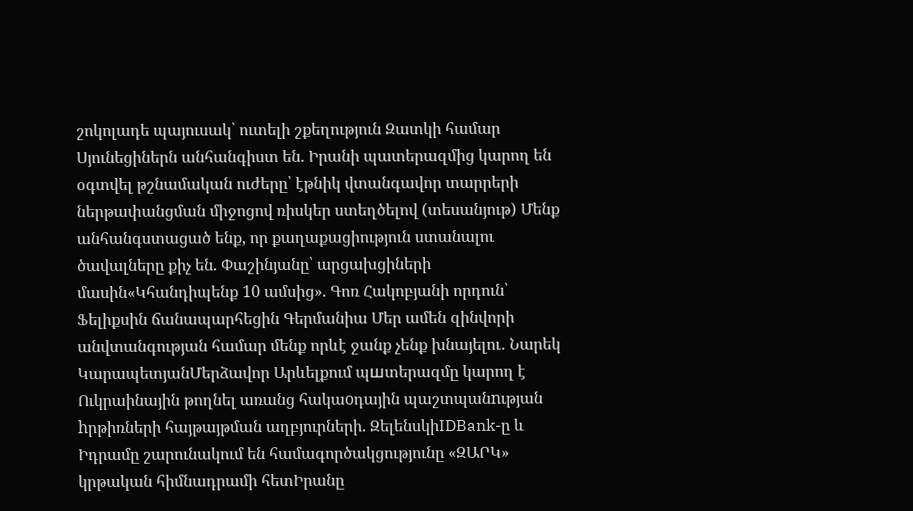շոկոլադե պայուսակ՝ ուտելի շքեղություն Զատկի համար Սյունեցիներն անհանգիստ են. Իրանի պատերազմից կարող են օգտվել թշնամական ուժերը՝ էթնիկ վտանգավոր տարրերի ներթափանցման միջոցով ռիսկեր ստեղծելով (տեսանյութ) Մենք անհանգստացած ենք, որ քաղաքացիություն ստանալու ծավալները քիչ են. Փաշինյանը՝ արցախցիների մասին«Կհանդիպենք 10 ամսից». Գոռ Հակոբյանի որդուն՝ Ֆելիքսին ճանապարհեցին Գերմանիա Մեր ամեն զինվորի անվտանգության համար մենք որևէ ջանք չենք խնայելու․ Նարեկ ԿարապետյանՄերձավոր Արևելքում պшտերազմը կարող է Ուկրաինային թողնել առանց հակաoդային պաշտպանnւթյան hրթիռների հայթայթման աղբյուրների. ԶելենսկիIDBank-ը և Իդրամը շարունակում են համագործակցությունը «ԶԱՐԿ» կրթական հիմնադրամի հետԻրանը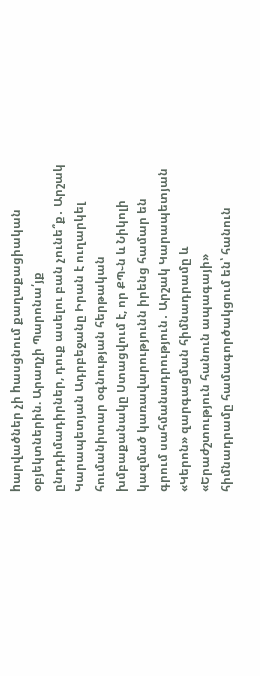hարվածներ չի hասցնում քաղաքացիական օբյեկտներին. Արաղչի Պարոնա՛յք ընդդիմադիրներ, դուք ասելու բան չունե՞ք․ Արշակ Կարապետյան Ադրբեջանը Իրան է ուղարկել հումանիտար օգնության հերթական խմբաքանակը Ստացվում է, որ ՔՊ֊ն և Նիկոլի կազմած կառավարությունն իրենց համար են գրում սահմանադրություն․ Արշակ Կարապետյան «Կերոն» զարգացման հիմնադրամը և «Երաժշտություն հանուն ապագայի» հիմնադրամը համագործակցում են՝ հանուն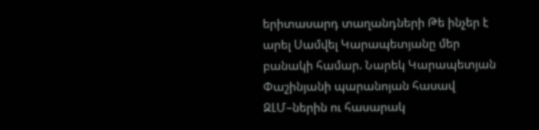երիտասարդ տաղանդների Թե ինչեր է արել Սամվել Կարապետյանը մեր բանակի համար. Նարեկ Կարապետյան Փաշինյանի պարանոյան հասավ ԶԼՄ–ներին ու հասարակ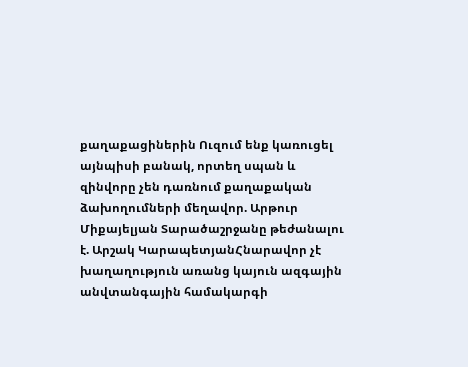քաղաքացիներին Ուզում ենք կառուցել այնպիսի բանակ, որտեղ սպան և զինվորը չեն դառնում քաղաքական ձախողումների մեղավոր. Արթուր Միքայելյան Տարածաշրջանը թեժանալու է. Արշակ ԿարապետյանՀնարավոր չէ խաղաղություն առանց կայուն ազգային անվտանգային համակարգի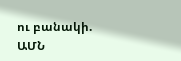ու բանակի. ԱՄՆ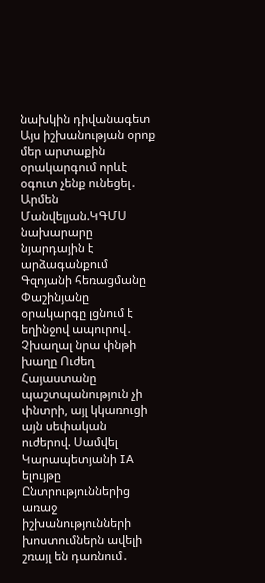նախկին դիվանագետ Այս իշխանության օրոք մեր արտաքին օրակարգում որևէ օգուտ չենք ունեցել․ Արմեն Մանվելյան.ԿԳՄՍ նախարարը նյարդային է արձագանքում Գզոյանի հեռացմանը Փաշինյանը օրակարգը լցնում է եղինջով ապուրով․ Չխաղալ նրա փնթի խաղը Ուժեղ Հայաստանը պաշտպանություն չի փնտրի, այլ կկառուցի այն սեփական ուժերով. Սամվել Կարապետյանի IA ելույթը Ընտրություններից առաջ իշխանությունների խոստումներն ավելի շռայլ են դառնում․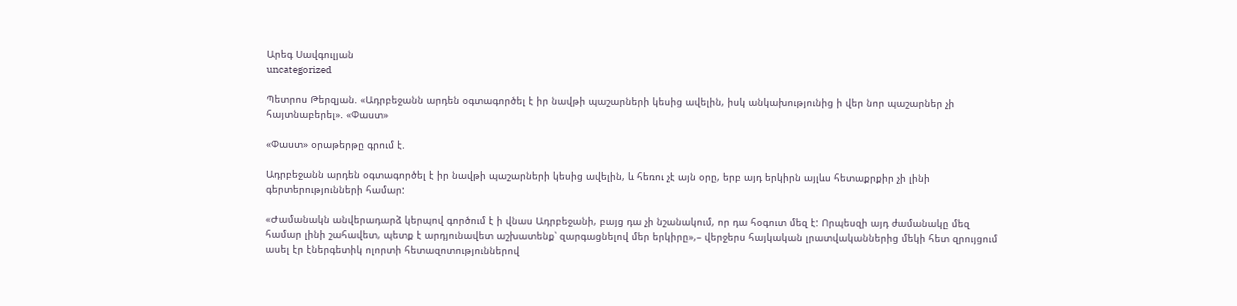Արեգ Սավգուլյան
uncategorized

Պետրոս Թերզյան. «Ադրբեջանն արդեն օգտագործել է իր նավթի պաշարների կեսից ավելին, իսկ անկախությունից ի վեր նոր պաշարներ չի հայտնաբերել». «Փաստ»

«Փաստ» օրաթերթը գրում է.

Ադրբեջանն արդեն օգտագործել է իր նավթի պաշարների կեսից ավելին, և հեռու չէ այն օրը, երբ այդ երկիրն այլևս հետաքրքիր չի լինի գերտերությունների համար:

«Ժամանակն անվերադարձ կերպով գործում է ի վնաս Ադրբեջանի, բայց դա չի նշանակում, որ դա հօգուտ մեզ է: Որպեսզի այդ ժամանակը մեզ համար լինի շահավետ, պետք է արդյունավետ աշխատենք՝ զարգացնելով մեր երկիրը»,– վերջերս հայկական լրատվականներից մեկի հետ զրույցում ասել էր էներգետիկ ոլորտի հետազոտություններով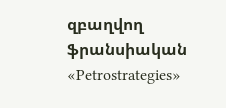զբաղվող ֆրանսիական «Petrostrategies»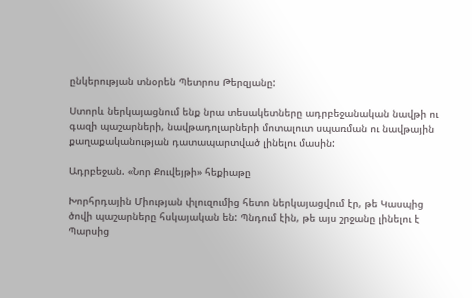ընկերության տնօրեն Պետրոս Թերզյանը:

Ստորև ներկայացնում ենք նրա տեսակետները ադրբեջանական նավթի ու գազի պաշարների, նավթադոլարների մոտալուտ սպառման ու նավթային քաղաքականության դատապարտված լինելու մասին:

Ադրբեջան. «Նոր Քուվեյթի» հեքիաթը

Խորհրդային Միության փլուզումից հետո ներկայացվում էր, թե Կասպից ծովի պաշարները հսկայական են: Պնդում էին, թե այս շրջանը լինելու է Պարսից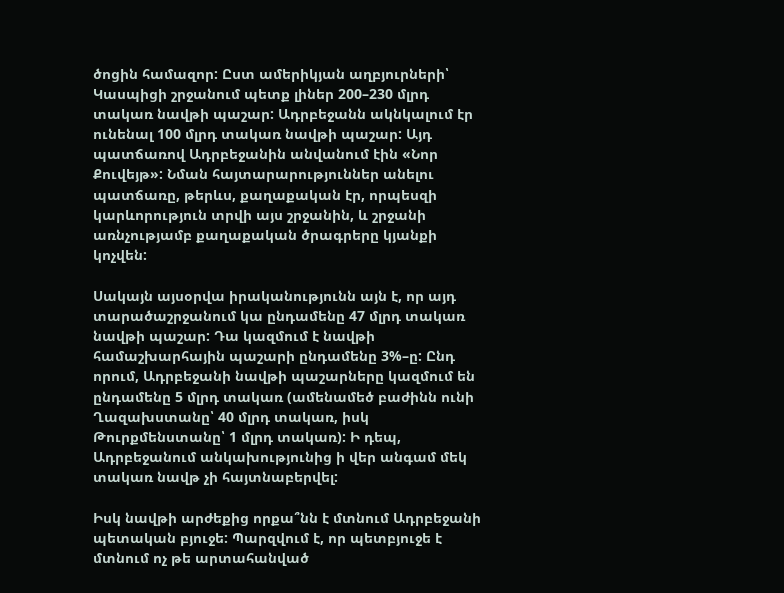ծոցին համազոր: Ըստ ամերիկյան աղբյուրների՝ Կասպիցի շրջանում պետք լիներ 200–230 մլրդ տակառ նավթի պաշար: Ադրբեջանն ակնկալում էր ունենալ 100 մլրդ տակառ նավթի պաշար: Այդ պատճառով Ադրբեջանին անվանում էին «Նոր Քուվեյթ»: Նման հայտարարություններ անելու պատճառը, թերևս, քաղաքական էր, որպեսզի կարևորություն տրվի այս շրջանին, և շրջանի առնչությամբ քաղաքական ծրագրերը կյանքի կոչվեն:

Սակայն այսօրվա իրականությունն այն է, որ այդ տարածաշրջանում կա ընդամենը 47 մլրդ տակառ նավթի պաշար: Դա կազմում է նավթի համաշխարհային պաշարի ընդամենը 3%–ը: Ընդ որում, Ադրբեջանի նավթի պաշարները կազմում են ընդամենը 5 մլրդ տակառ (ամենամեծ բաժինն ունի Ղազախստանը՝ 40 մլրդ տակառ, իսկ Թուրքմենստանը՝ 1 մլրդ տակառ): Ի դեպ, Ադրբեջանում անկախությունից ի վեր անգամ մեկ տակառ նավթ չի հայտնաբերվել:

Իսկ նավթի արժեքից որքա՞նն է մտնում Ադրբեջանի պետական բյուջե: Պարզվում է, որ պետբյուջե է մտնում ոչ թե արտահանված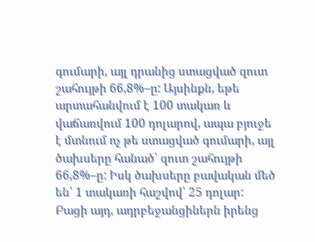գումարի, այլ դրանից ստացված զուտ շահույթի 66,8%–ը: Այսինքն, եթե արտահանվում է 100 տակառ և վաճառվում 100 դոլարով, ապա բյուջե է մտնում ոչ թե ստացված գումարի, այլ ծախսերը հանած՝ զուտ շահույթի 66,8%–ը: Իսկ ծախսերը բավական մեծ են՝ 1 տակառի հաշվով՝ 25 դոլար: Բացի այդ, ադրբեջանցիներն իրենց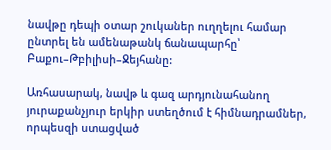նավթը դեպի օտար շուկաներ ուղղելու համար ընտրել են ամենաթանկ ճանապարհը՝ Բաքու–Թբիլիսի–Ջեյհանը:

Առհասարակ, նավթ և գազ արդյունահանող յուրաքանչյուր երկիր ստեղծում է հիմնադրամներ, որպեսզի ստացված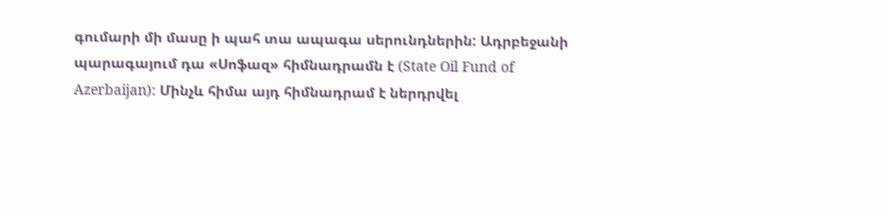գումարի մի մասը ի պահ տա ապագա սերունդներին: Ադրբեջանի պարագայում դա «Սոֆազ» հիմնադրամն է (State Oil Fund of Azerbaijan): Մինչև հիմա այդ հիմնադրամ է ներդրվել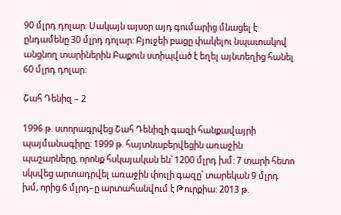90 մլրդ դոլար: Սակայն այսօր այդ գումարից մնացել է ընդամենը 30 մլրդ դոլար: Բյուջեի բացը փակելու նպատակով անցնող տարիներին Բաքուն ստիպված է եղել այնտեղից հանել 60 մլրդ դոլար:

Շահ Դենիզ – 2

1996 թ. ստորագրվեց Շահ Դենիզի գազի հանքավայրի պայմանագիրը: 1999 թ. հայտնաբերվեցին առաջին պաշարները, որոնք հսկայական են՝ 1200 մլրդ խմ: 7 տարի հետո սկսվեց արտադրվել առաջին փուլի գազը՝ տարեկան 9 մլրդ խմ, որից 6 մլրդ–ը արտահանվում է Թուրքիա: 2013 թ.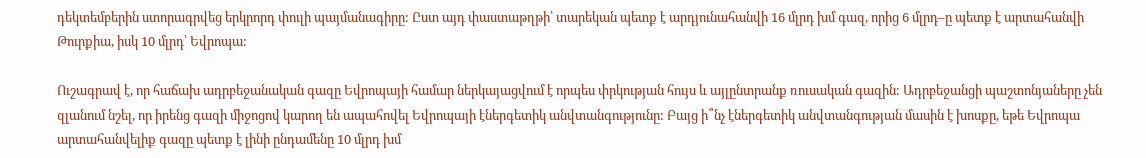դեկտեմբերին ստորագրվեց երկրորդ փուլի պայմանագիրը: Ըստ այդ փաստաթղթի՝ տարեկան պետք է արդյունահանվի 16 մլրդ խմ գազ, որից 6 մլրդ–ը պետք է արտահանվի Թուրքիա, իսկ 10 մլրդ՝ Եվրոպա:

Ուշագրավ է, որ հաճախ ադրբեջանական գազը Եվրոպայի համար ներկայացվում է որպես փրկության հույս և այլընտրանք ռուսական գազին: Ադրբեջանցի պաշտոնյաները չեն զլանում նշել, որ իրենց գազի միջոցով կարող են ապահովել Եվրոպայի էներգետիկ անվտանգությունը: Բայց ի՞նչ էներգետիկ անվտանգության մասին է խոսքը, եթե Եվրոպա արտահանվելիք գազը պետք է լինի ընդամենը 10 մլրդ խմ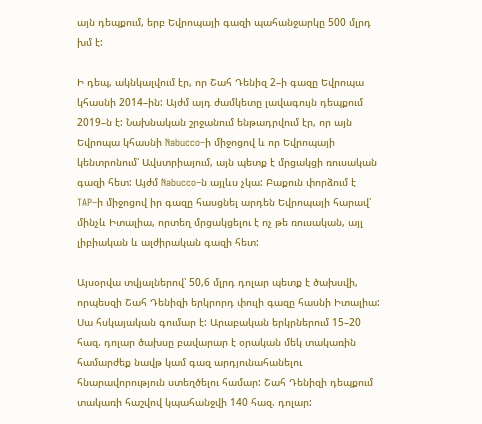այն դեպքում, երբ Եվրոպայի գազի պահանջարկը 500 մլրդ խմ է:

Ի դեպ, ակնկալվում էր, որ Շահ Դենիզ 2–ի գազը Եվրոպա կհասնի 2014–ին: Այժմ այդ ժամկետը լավագույն դեպքում 2019–ն է: Նախնական շրջանում ենթադրվում էր, որ այն Եվրոպա կհասնի Nabucco–ի միջոցով և որ Եվրոպայի կենտրոնում՝ Ավստրիայում, այն պետք է մրցակցի ռուսական գազի հետ: Այժմ Nabucco–ն այլևս չկա: Բաքուն փորձում է TAP–ի միջոցով իր գազը հասցնել արդեն Եվրոպայի հարավ՝ մինչև Իտալիա, որտեղ մրցակցելու է ոչ թե ռուսական, այլ լիբիական և ալժիրական գազի հետ:

Այսօրվա տվյալներով՝ 50,6 մլրդ դոլար պետք է ծախսվի, որպեսզի Շահ Դենիզի երկրորդ փուլի գազը հասնի Իտալիա: Սա հսկայական գումար է: Արաբական երկրներում 15–20 հազ. դոլար ծախսը բավարար է օրական մեկ տակառին համարժեք նավթ կամ գազ արդյունահանելու հնարավորություն ստեղծելու համար: Շահ Դենիզի դեպքում տակառի հաշվով կպահանջվի 140 հազ. դոլար: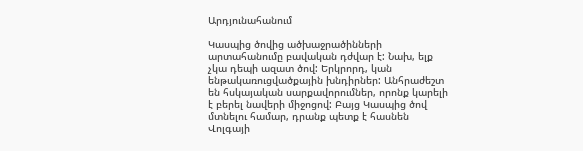Արդյունահանում

Կասպից ծովից ածխաջրածինների արտահանումը բավական դժվար է: Նախ, ելք չկա դեպի ազատ ծով: Երկրորդ, կան ենթակառուցվածքային խնդիրներ: Անհրաժեշտ են հսկայական սարքավորումներ, որոնք կարելի է բերել նավերի միջոցով: Բայց Կասպից ծով մտնելու համար, դրանք պետք է հասնեն Վոլգայի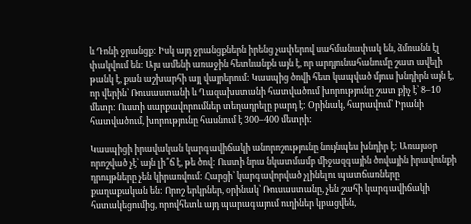և Դոնի ջրանցք: Իսկ այդ ջրանցքներն իրենց չափերով սահմանափակ են, ձմռանն էլ փակվում են: Այս ամենի առաջին հետևանքն այն է, որ արդյունահանումը շատ ավելի թանկ է, քան աշխարհի այլ վայրերում: Կասպից ծովի հետ կապված մյուս խնդիրն այն է, որ վերին՝ Ռուսաստանի և Ղազախստանի հատվածում խորությունը շատ քիչ է՝ 8–10 մետր: Ուստի սարքավորումներ տեղադրելը բարդ է: Օրինակ, հարավում՝ Իրանի հատվածում, խորությունը հասնում է 300–400 մետրի:

Կասպիցի իրավական կարգավիճակի անորոշությունը նույնպես խնդիր է: Առայսօր որոշված չէ՝ այն լի՞ճ է, թե ծով: Ուստի նրա նկատմամբ միջազգային ծովային իրավունքի դրույթները չեն կիրառվում: Հարցի՝ կարգավորված չլինելու պատճառները քաղաքական են: Որոշ երկրներ, օրինակ՝ Ռուսաստանը, չեն շահի կարգավիճակի հստակեցումից, որովհետև այդ պարագայում ուղիներ կբացվեն,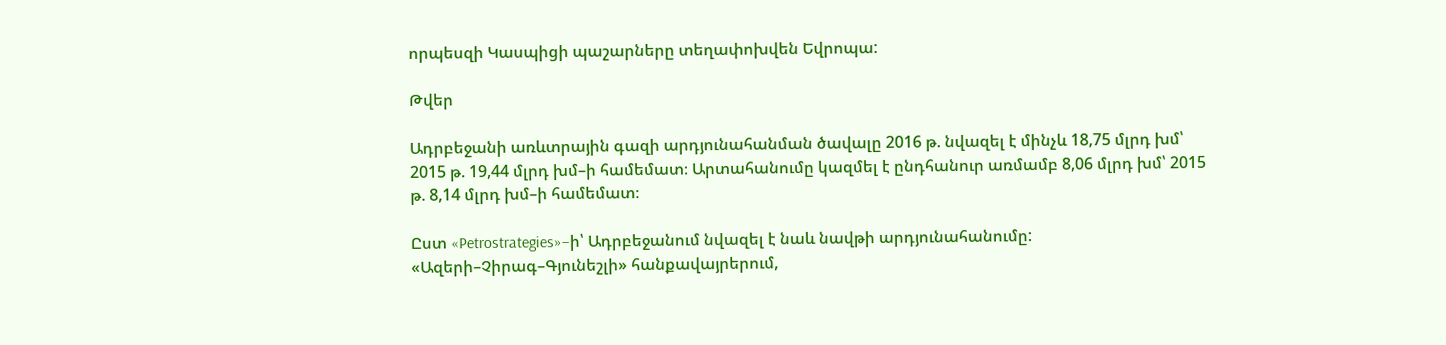որպեսզի Կասպիցի պաշարները տեղափոխվեն Եվրոպա:

Թվեր

Ադրբեջանի առևտրային գազի արդյունահանման ծավալը 2016 թ. նվազել է մինչև 18,75 մլրդ խմ՝ 2015 թ. 19,44 մլրդ խմ–ի համեմատ։ Արտահանումը կազմել է ընդհանուր առմամբ 8,06 մլրդ խմ՝ 2015 թ. 8,14 մլրդ խմ–ի համեմատ։

Ըստ «Petrostrategies»–ի՝ Ադրբեջանում նվազել է նաև նավթի արդյունահանումը: «Ազերի–Չիրագ–Գյունեշլի» հանքավայրերում,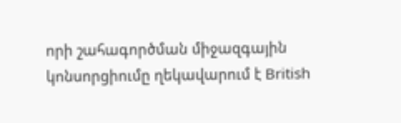որի շահագործման միջազգային կոնսորցիումը ղեկավարում է British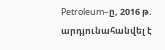Petroleum–ը, 2016 թ. արդյունահանվել է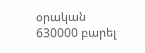օրական 630000 բարել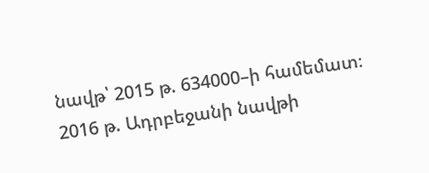նավթ՝ 2015 թ. 634000–ի համեմատ։ 2016 թ. Ադրբեջանի նավթի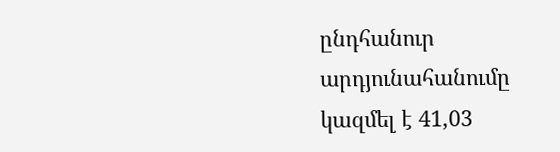ընդհանուր արդյունահանումը կազմել է 41,03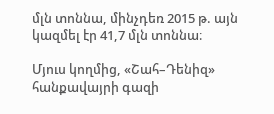մլն տոննա, մինչդեռ 2015 թ. այն կազմել էր 41,7 մլն տոննա։

Մյուս կողմից, «Շահ–Դենիզ» հանքավայրի գազի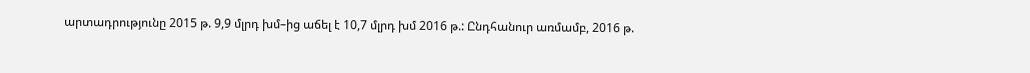արտադրությունը 2015 թ. 9,9 մլրդ խմ–ից աճել է 10,7 մլրդ խմ 2016 թ.: Ընդհանուր առմամբ, 2016 թ.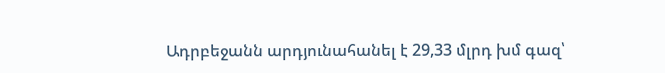Ադրբեջանն արդյունահանել է 29,33 մլրդ խմ գազ՝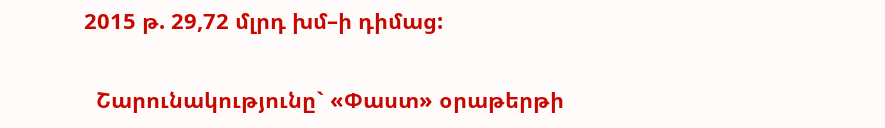2015 թ. 29,72 մլրդ խմ–ի դիմաց:

  Շարունակությունը` «Փաստ» օրաթերթի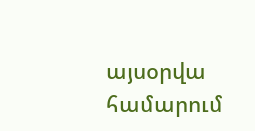այսօրվա համարում